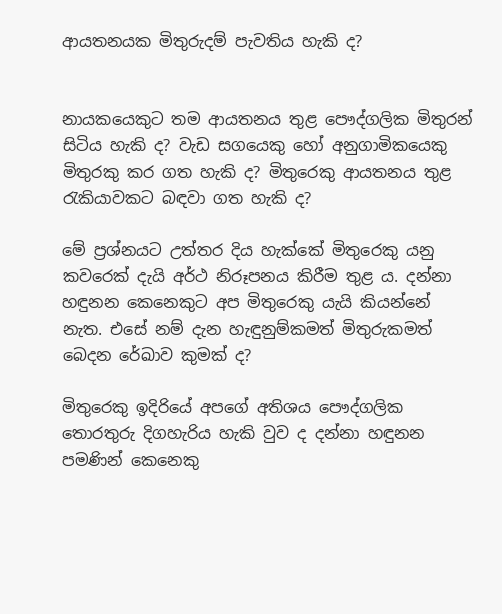ආයතනයක මිතුරුදම් පැවතිය හැකි ද?


නායකයෙකුට තම ආයතනය තුළ පෞද්ගලික මිතුරන් සිටිය හැකි ද? වැඩ සගයෙකු හෝ අනුගාමිකයෙකු මිතුරකු කර ගත හැකි ද? මිතුරෙකු ආයතනය තුළ රැකියාවකට බඳවා ගත හැකි ද?

මේ ප්‍රශ්නයට උත්තර දිය හැක්කේ මිතුරෙකු යනු කවරෙක් දැයි අර්ථ නිරූපනය කිරීම තුළ ය. දන්නා හඳුනන කෙනෙකුට අප මිතුරෙකු යැයි කියන්නේ නැත. එසේ නම් දැන හැඳුනුම්කමත් මිතුරුකමත් බෙදන රේඛාව කුමක් ද?

මිතුරෙකු ඉදිරියේ අපගේ අතිශය පෞද්ගලික තොරතුරු දිගහැරිය හැකි වුව ද දන්නා හඳුනන පමණින් කෙනෙකු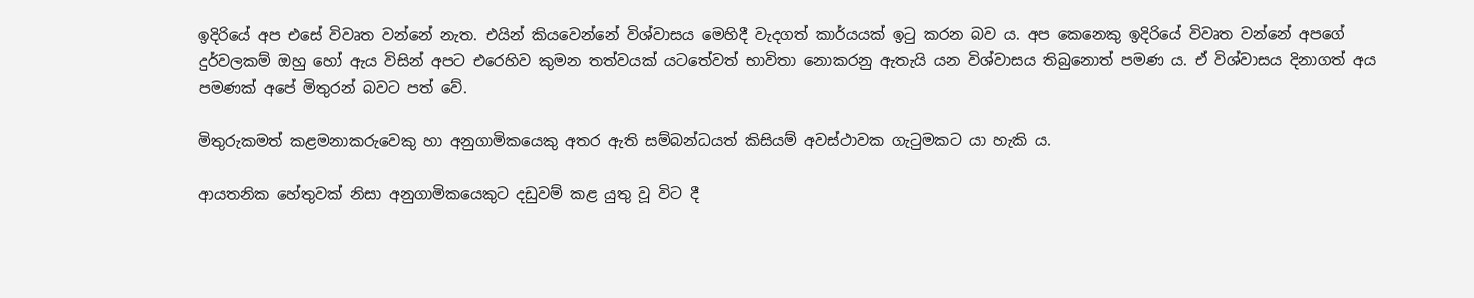ඉදිරියේ අප එසේ විවෘත වන්නේ නැත. එයින් කියවෙන්නේ විශ්වාසය මෙහිදී වැදගත් කාර්යයක් ඉටු කරන බව ය. අප කෙනෙකු ඉදිරියේ විවෘත වන්නේ අපගේ දුර්වලකම් ඔහු හෝ ඇය විසින් අපට එරෙහිව කුමන තත්වයක් යටතේවත් භාවිතා නොකරනු ඇතැයි යන විශ්වාසය තිබුනොත් පමණ ය. ඒ විශ්වාසය දිනාගත් අය පමණක් අපේ මිතුරන් බවට පත් වේ.

මිතුරුකමත් කළමනාකරුවෙකු හා අනුගාමිකයෙකු අතර ඇති සම්බන්ධයත් කිසියම් අවස්ථාවක ගැටුමකට යා හැකි ය.

ආයතනික හේතුවක් නිසා අනුගාමිකයෙකුට දඩුවම් කළ යුතු වූ විට දී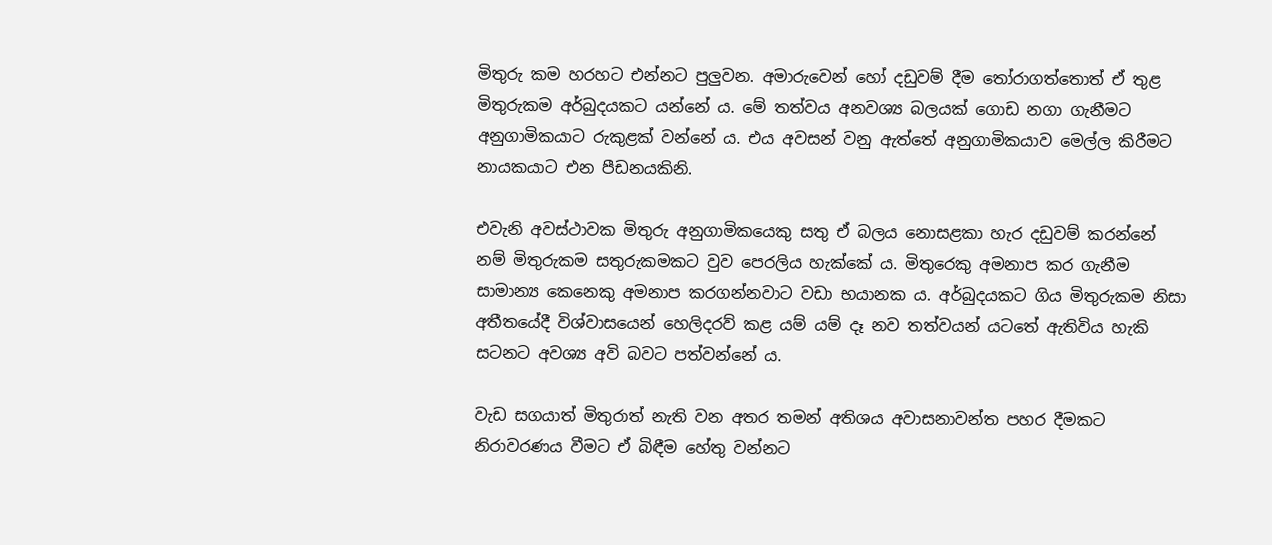මිතුරු කම හරහට එන්නට පුලුවන. අමාරුවෙන් හෝ දඩුවම් දීම තෝරාගත්තොත් ඒ තුළ මිතුරුකම අර්බුදයකට යන්නේ ය. මේ තත්වය අනවශ්‍ය බලයක් ගොඩ නගා ගැනීමට අනුගාමිකයාට රුකුළක් වන්නේ ය. එය අවසන් වනු ඇත්තේ අනුගාමිකයාව මෙල්ල කිරීමට නායකයාට එන පීඩනයකිනි.

එවැනි අවස්ථාවක මිතුරු අනුගාමිකයෙකු සතු ඒ බලය නොසළකා හැර දඩුවම් කරන්නේ නම් මිතුරුකම සතුරුකමකට වුව පෙරලිය හැක්කේ ය. මිතුරෙකු අමනාප කර ගැනීම සාමාන්‍ය කෙනෙකු අමනාප කරගන්නවාට වඩා භයානක ය. අර්බුදයකට ගිය මිතුරුකම නිසා අතීතයේදී විශ්වාසයෙන් හෙලිදරව් කළ යම් යම් දෑ නව තත්වයන් යටතේ ඇතිවිය හැකි සටනට අවශ්‍ය අවි බවට පත්වන්නේ ය.

වැඩ සගයාත් මිතුරාත් නැති වන අතර තමන් අතිශය අවාසනාවන්ත පහර දීමකට නිරාවරණය වීමට ඒ බිඳීම හේතු වන්නට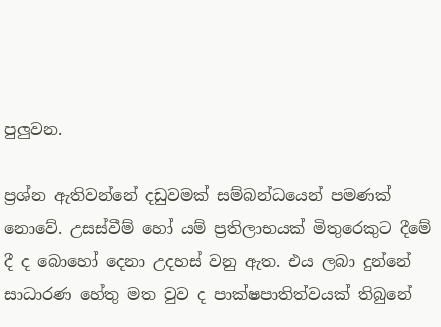පුලුවන.

ප්‍රශ්න ඇතිවන්නේ දඩුවමක් සම්බන්ධයෙන් පමණක් නොවේ. උසස්වීම් හෝ යම් ප්‍රතිලාභයක් මිතුරෙකුට දීමේ දී ද බොහෝ දෙනා උදහස් වනු ඇත. එය ලබා දුන්නේ සාධාරණ හේතු මත වුව ද පාක්ෂපාතිත්වයක් තිබුනේ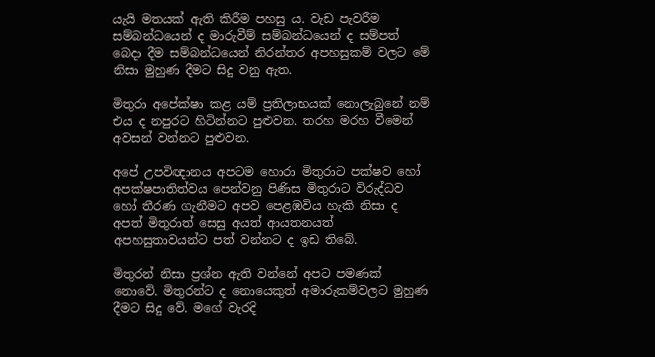යැයි මතයක් ඇති කිරීම පහසු ය. වැඩ පැවරීම සම්බන්ධයෙන් ද මාරුවීම් සම්බන්ධයෙන් ද සම්පත් බෙදා දීම සම්බන්ධයෙන් නිරන්තර අපහසුකම් වලට මේ නිසා මුහුණ දීමට සිදු වනු ඇත.

මිතුරා අපේක්ෂා කළ යම් ප්‍රතිලාභයක් නොලැබුනේ නම් එය ද නපුරට හිටින්නට පුළුවන. තරහ මරහ වීමෙන් අවසන් වන්නට පුළුවන.

අපේ උපවිඥානය අපටම හොරා මිතුරාට පක්ෂව හෝ අපක්ෂපාතිත්වය පෙන්වනු පිණිස මිතුරාට විරුද්ධව හෝ තීරණ ගැනීමට අපව පෙළඹවිය හැකි නිසා ද අපත් මිතුරාත් සෙසු අයත් ආයතනයත් අපහසුතාවයන්ට පත් වන්නට ද ඉඩ තිබේ.

මිතුරන් නිසා ප්‍රශ්න ඇති වන්නේ අපට පමණක් නොවේ. මිතුරන්ට ද නොයෙකුත් අමාරුකම්වලට මුහුණ දීමට සිදු වේ. මගේ වැරදි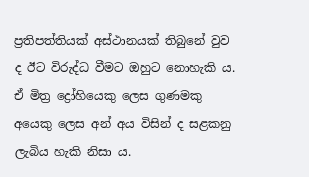ප්‍රතිපත්තියක් අස්ථානයක් තිබුනේ වුව ද ඊට විරුද්ධ වීමට ඔහුට නොහැකි ය. ඒ මිත්‍ර ද්‍රෝහියෙකු ලෙස ගුණමකු අයෙකු ලෙස අන් අය විසින් ද සළකනු ලැබිය හැකි නිසා ය.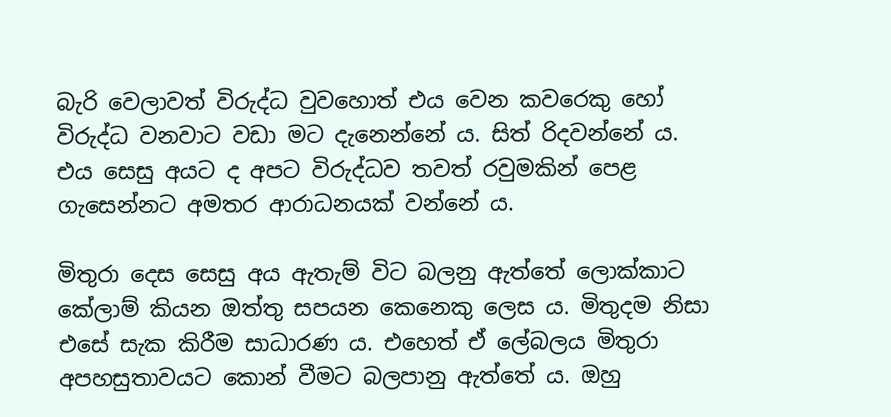බැරි වෙලාවත් විරුද්ධ වුවහොත් එය වෙන කවරෙකු හෝ විරුද්ධ වනවාට වඩා මට දැනෙන්නේ ය. සිත් රිදවන්නේ ය. එය සෙසු අයට ද අපට විරුද්ධව තවත් රවුමකින් පෙළ ගැසෙන්නට අමතර ආරාධනයක් වන්නේ ය.

මිතුරා දෙස සෙසු අය ඇතැම් විට බලනු ඇත්තේ ලොක්කාට කේලාම් කියන ඔත්තු සපයන කෙනෙකු ලෙස ය. මිතුදම නිසා එසේ සැක කිරීම සාධාරණ ය. එහෙත් ඒ ලේබලය මිතුරා අපහසුතාවයට කොන් වීමට බලපානු ඇත්තේ ය. ඔහු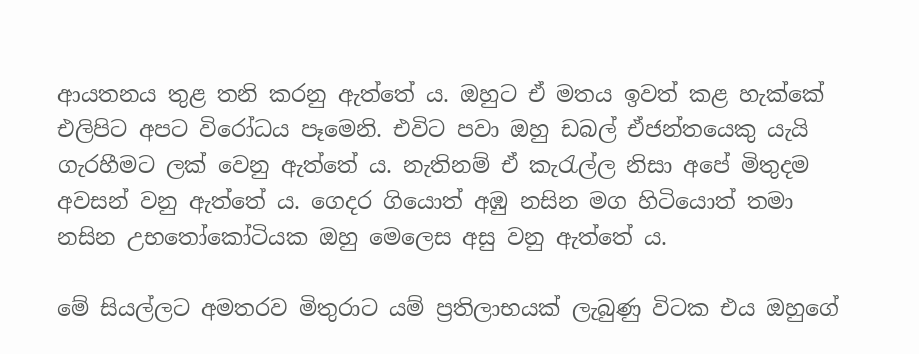ආයතනය තුළ තනි කරනු ඇත්තේ ය. ඔහුට ඒ මතය ඉවත් කළ හැක්කේ එලිපිට අපට විරෝධය පෑමෙනි. එවිට පවා ඔහු ඩබල් ඒජන්තයෙකු යැයි ගැරහීමට ලක් වෙනු ඇත්තේ ය. නැතිනම් ඒ කැරැල්ල නිසා අපේ මිතුදම අවසන් වනු ඇත්තේ ය. ගෙදර ගියොත් අඹු නසින මග හිටියොත් තමා නසින උභතෝකෝටියක ඔහු මෙලෙස අසු වනු ඇත්තේ ය.

මේ සියල්ලට අමතරව මිතුරාට යම් ප්‍රතිලාභයක් ලැබුණු විටක එය ඔහුගේ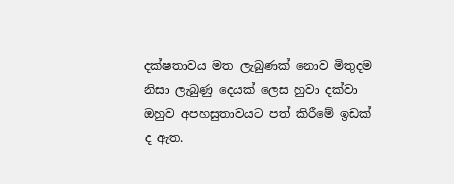දක්ෂතාවය මත ලැබුණක් නොව මිතුදම නිසා ලැබුණු දෙයක් ලෙස හුවා දක්වා ඔහුව අපහසුතාවයට පත් කිරීමේ ඉඩක් ද ඇත.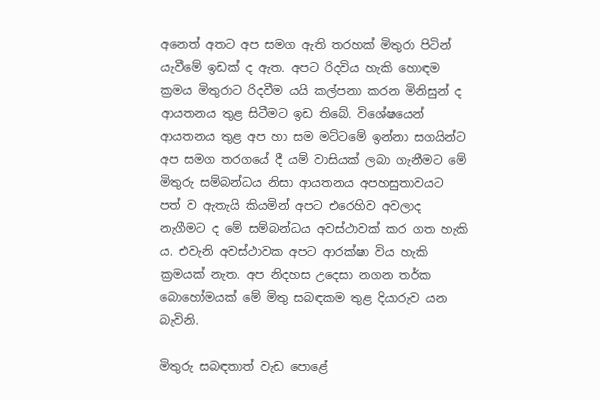අනෙත් අතට අප සමග ඇති තරහක් මිතුරා පිටින් යැවීමේ ඉඩක් ද ඇත. අපට රිදවිය හැකි හොඳම ක්‍රමය මිතුරාට රිදවීම යයි කල්පනා කරන මිනිසුන් ද ආයතනය තුළ සිටීමට ඉඩ තිබේ. විශේෂයෙන් ආයතනය තුළ අප හා සම මට්ටමේ ඉන්නා සගයින්ට අප සමග තරගයේ දී යම් වාසියක් ලබා ගැනීමට මේ මිතුරු සම්බන්ධය නිසා ආයතනය අපහසුතාවයට පත් ව ඇතැයි කියමින් අපට එරෙහිව අවලාද නැගීමට ද මේ සම්බන්ධය අවස්ථාවක් කර ගත හැකි ය. එවැනි අවස්ථාවක අපට ආරක්ෂා විය හැකි ක්‍රමයක් නැත. අප නිදහස උදෙසා නගන තර්ක බොහෝමයක් මේ මිතු සබඳකම තුළ දියාරුව යන බැවිනි.

මිතුරු සබඳතාත් වැඩ පොළේ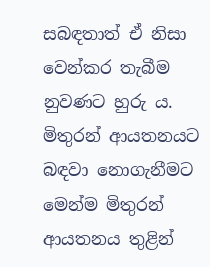සබඳතාත් ඒ නිසා වෙන්කර තැබීම නුවණට හුරු ය. මිතුරන් ආයතනයට බඳවා නොගැනීමට මෙන්ම මිතුරන් ආයතනය තුළින්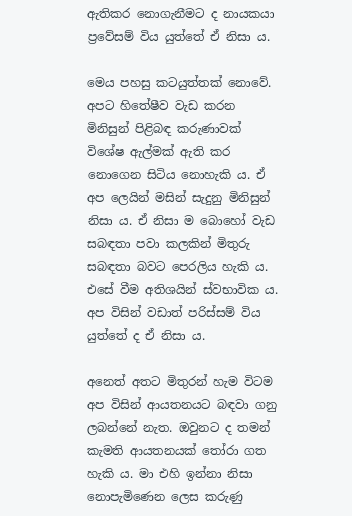ඇතිකර නොගැනීමට ද නායකයා ප්‍රවේසම් විය යුත්තේ ඒ නිසා ය.

මෙය පහසු කටයුත්තක් නොවේ. අපට හිතේෂීව වැඩ කරන මිනිසුන් පිළිබඳ කරුණාවක් විශේෂ ඇල්මක් ඇති කර නොගෙන සිටිය නොහැකි ය. ඒ අප ලෙයින් මසින් සැදුනු මිනිසුන් නිසා ය. ඒ නිසා ම බොහෝ වැඩ සබඳතා පවා කලකින් මිතුරු සබඳතා බවට පෙරලිය හැකි ය. එසේ වීම අතිශයින් ස්වභාවික ය. අප විසින් වඩාත් පරිස්සම් විය යුත්තේ ද ඒ නිසා ය.

අනෙත් අතට මිතුරන් හැම විටම අප විසින් ආයතනයට බඳවා ගනු ලබන්නේ නැත. ඔවුනට ද තමන් කැමති ආයතනයක් තෝරා ගත හැකි ය. මා එහි ඉන්නා නිසා නොපැමිණෙන ලෙස කරුණු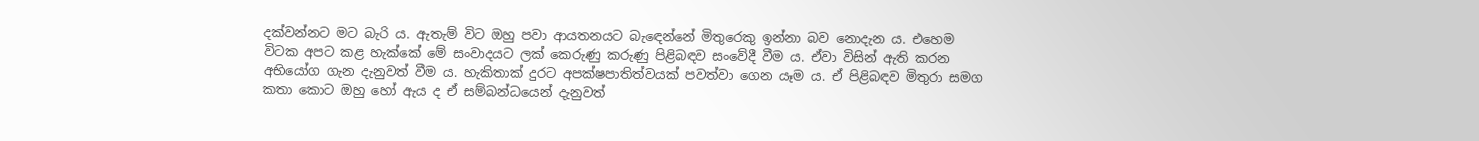දක්වන්නට මට බැරි ය. ඇතැම් විට ඔහු පවා ආයතනයට බැඳෙන්නේ මිතුරෙකු ඉන්නා බව නොදැන ය. එහෙම විටක අපට කළ හැක්කේ මේ සංවාදයට ලක් කෙරුණු කරුණු පිළිබඳව සංවේදී වීම ය. ඒවා විසින් ඇති කරන අභියෝග ගැන දැනුවත් වීම ය. හැකිතාක් දුරට අපක්ෂපාතිත්වයක් පවත්වා ගෙන යෑම ය. ඒ පිළිබඳව මිතුරා සමග කතා කොට ඔහු හෝ ඇය ද ඒ සම්බන්ධයෙන් දැනුවත්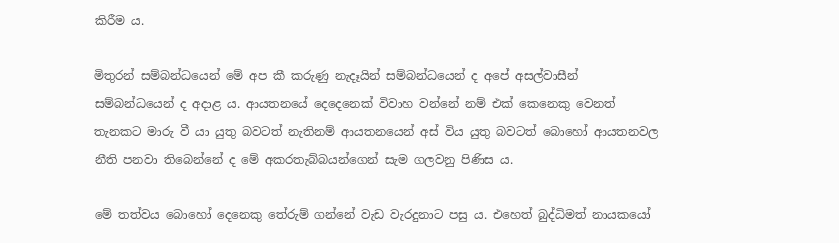කිරීම ය.

මිතුරන් සම්බන්ධයෙන් මේ අප කී කරුණු නැදෑයින් සම්බන්ධයෙන් ද අපේ අසල්වාසීන් සම්බන්ධයෙන් ද අදාළ ය. ආයතනයේ දෙදෙනෙක් විවාහ වන්නේ නම් එක් කෙනෙකු වෙනත් තැනකට මාරු වී යා යුතු බවටත් නැතිනම් ආයතනයෙන් අස් විය යුතු බවටත් බොහෝ ආයතනවල නීති පනවා තිබෙන්නේ ද මේ අකරතැබ්බයන්ගෙන් සැම ගලවනු පිණිස ය.

මේ තත්වය බොහෝ දෙනෙකු තේරුම් ගන්නේ වැඩ වැරදුනාට පසු ය. එහෙත් බුද්ධිමත් නායකයෝ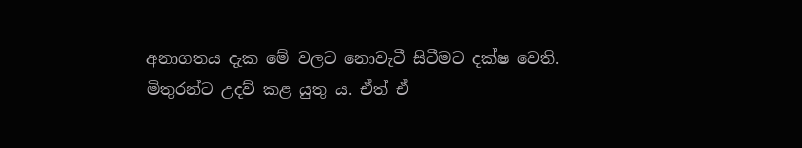අනාගතය දැක මේ වලට නොවැටී සිටීමට දක්ෂ වෙති. මිතුරන්ට උදව් කළ යුතු ය. ඒත් ඒ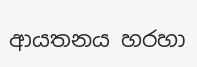ආයතනය හරහා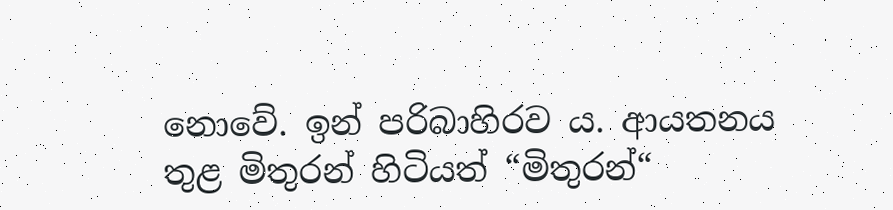නොවේ. ඉන් පරිබාහිරව ය. ආයතනය තුළ මිතුරන් හිටියත් “මිතුරන්“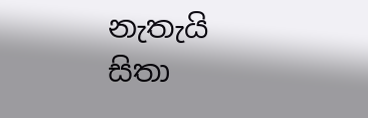නැතැයි සිතා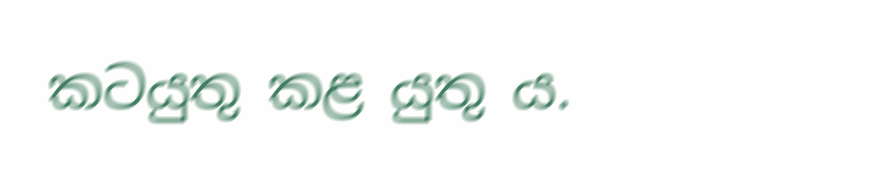කටයුතු කළ යුතු ය.